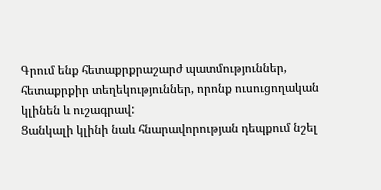Գրում ենք հետաքրքրաշարժ պատմություններ, հետաքրքիր տեղեկություններ, որոնք ուսուցողական կլինեն և ուշագրավ:
Ցանկալի կլինի նաև հնարավորության դեպքում նշել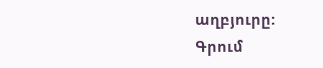աղբյուրը:
Գրում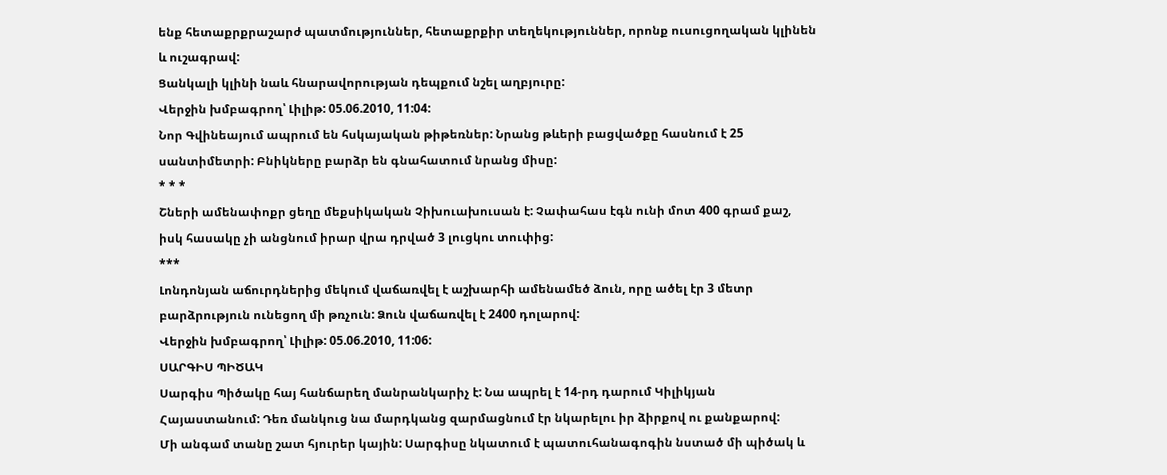ենք հետաքրքրաշարժ պատմություններ, հետաքրքիր տեղեկություններ, որոնք ուսուցողական կլինեն և ուշագրավ:
Ցանկալի կլինի նաև հնարավորության դեպքում նշել աղբյուրը:
Վերջին խմբագրող՝ Լիլիթ: 05.06.2010, 11:04:
Նոր Գվինեայում ապրում են հսկայական թիթեռներ: Նրանց թևերի բացվածքը հասնում է 25 սանտիմետրի: Բնիկները բարձր են գնահատում նրանց միսը:
* * *
Շների ամենափոքր ցեղը մեքսիկական Չիխուախուսան է: Չափահաս էգն ունի մոտ 400 գրամ քաշ, իսկ հասակը չի անցնում իրար վրա դրված 3 լուցկու տուփից:
***
Լոնդոնյան աճուրդներից մեկում վաճառվել է աշխարհի ամենամեծ ձուն, որը ածել էր 3 մետր բարձրություն ունեցող մի թռչուն: Ձուն վաճառվել է 2400 դոլարով:
Վերջին խմբագրող՝ Լիլիթ: 05.06.2010, 11:06:
ՍԱՐԳԻՍ ՊԻԾԱԿ
Սարգիս Պիծակը հայ հանճարեղ մանրանկարիչ է: Նա ապրել է 14-րդ դարում Կիլիկյան Հայաստանում: Դեռ մանկուց նա մարդկանց զարմացնում էր նկարելու իր ձիրքով ու քանքարով:
Մի անգամ տանը շատ հյուրեր կային: Սարգիսը նկատում է պատուհանագոգին նստած մի պիծակ և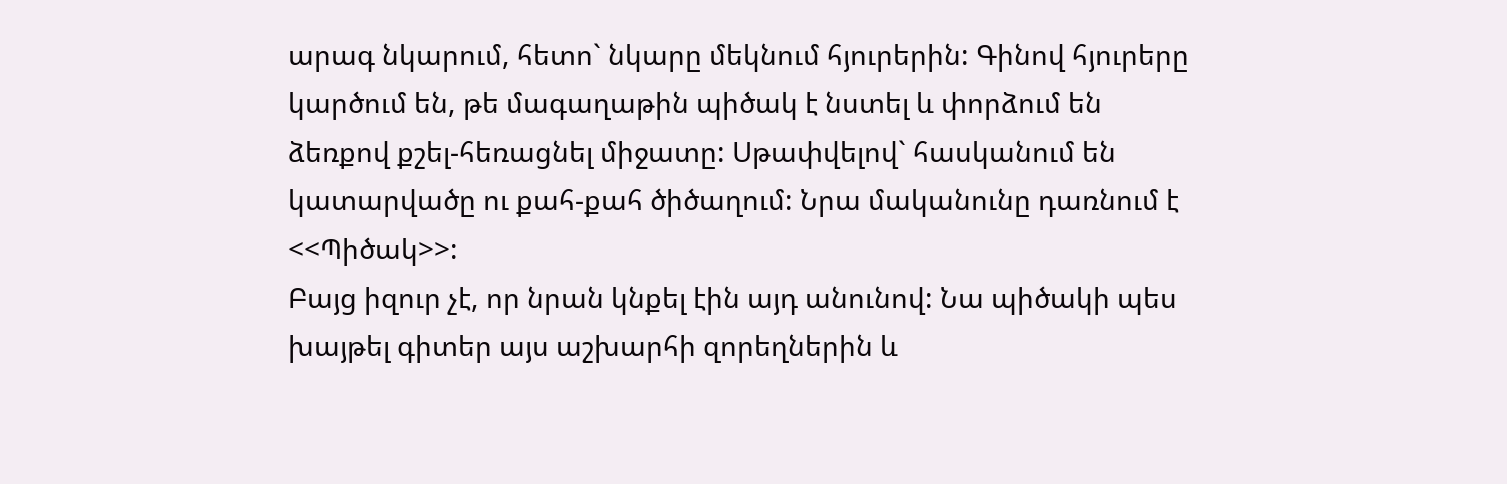արագ նկարում, հետո` նկարը մեկնում հյուրերին: Գինով հյուրերը կարծում են, թե մագաղաթին պիծակ է նստել և փորձում են ձեռքով քշել-հեռացնել միջատը: Սթափվելով` հասկանում են կատարվածը ու քահ-քահ ծիծաղում: Նրա մականունը դառնում է <<Պիծակ>>:
Բայց իզուր չէ, որ նրան կնքել էին այդ անունով: Նա պիծակի պես խայթել գիտեր այս աշխարհի զորեղներին և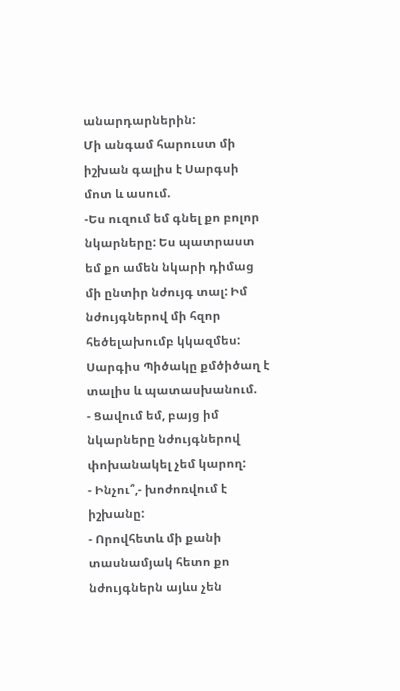անարդարներին:
Մի անգամ հարուստ մի իշխան գալիս է Սարգսի մոտ և ասում.
-Ես ուզում եմ գնել քո բոլոր նկարները: Ես պատրաստ եմ քո ամեն նկարի դիմաց մի ընտիր նժույգ տալ: Իմ նժույգներով մի հզոր հեծելախումբ կկազմես:
Սարգիս Պիծակը քմծիծաղ է տալիս և պատասխանում.
- Ցավում եմ, բայց իմ նկարները նժույգներով փոխանակել չեմ կարող:
- Ինչու՞,- խոժոռվում է իշխանը:
- Որովհետև մի քանի տասնամյակ հետո քո նժույգներն այևս չեն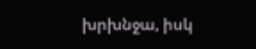խրխնջա, իսկ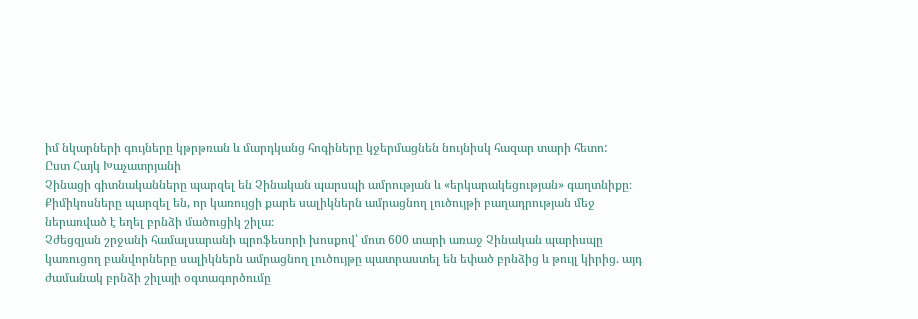իմ նկարների գույները կթրթռան և մարդկանց հոգիները կջերմացնեն նույնիսկ հազար տարի հետո:
Ըստ Հայկ Խաչատրյանի
Չինացի գիտնականները պարզել են Չինական պարսպի ամրության և «երկարակեցության» գաղտնիքը։ Քիմիկոսները պարզել են, որ կառույցի քարե սալիկներն ամրացնող լուծույթի բաղադրության մեջ ներառված է եղել բրնձի մածուցիկ շիլա։
Չժեցզյան շրջանի համալսարանի պրոֆեսորի խոսքով՝ մոտ 600 տարի առաջ Չինական պարիսպը կառուցող բանվորները սալիկներն ամրացնող լուծույթը պատրաստել են եփած բրնձից և թույլ կիրից. այդ ժամանակ բրնձի շիլայի օգտագործումը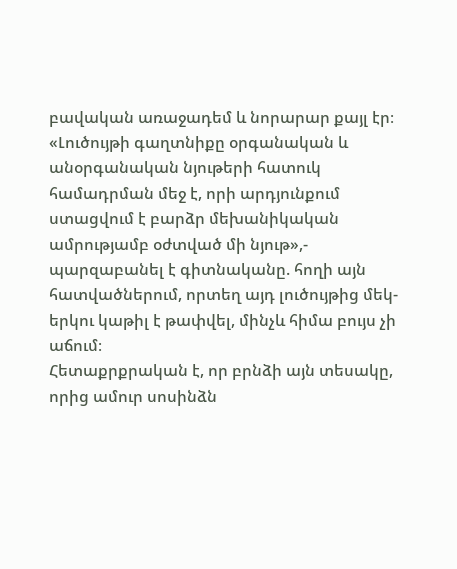բավական առաջադեմ և նորարար քայլ էր։
«Լուծույթի գաղտնիքը օրգանական և անօրգանական նյութերի հատուկ համադրման մեջ է, որի արդյունքում ստացվում է բարձր մեխանիկական ամրությամբ օժտված մի նյութ»,- պարզաբանել է գիտնականը. հողի այն հատվածներում, որտեղ այդ լուծույթից մեկ-երկու կաթիլ է թափվել, մինչև հիմա բույս չի աճում։
Հետաքրքրական է, որ բրնձի այն տեսակը, որից ամուր սոսինձն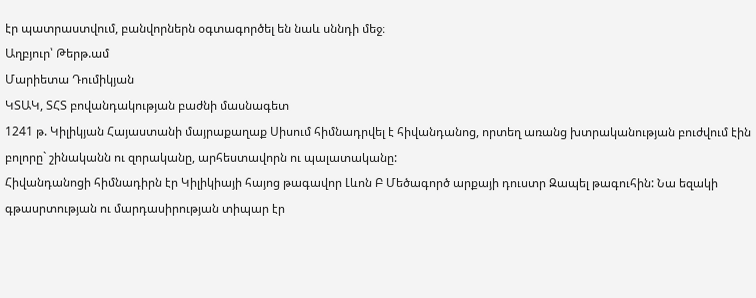էր պատրաստվում, բանվորներն օգտագործել են նաև սննդի մեջ։
Աղբյուր՝ Թերթ.ամ
Մարիետա Դումիկյան
ԿՏԱԿ, ՏՀՏ բովանդակության բաժնի մասնագետ
1241 թ. Կիլիկյան Հայաստանի մայրաքաղաք Սիսում հիմնադրվել է հիվանդանոց, որտեղ առանց խտրականության բուժվում էին բոլորը` շինականն ու զորականը, արհեստավորն ու պալատականը:
Հիվանդանոցի հիմնադիրն էր Կիլիկիայի հայոց թագավոր Լևոն Բ Մեծագործ արքայի դուստր Զապել թագուհին: Նա եզակի գթասրտության ու մարդասիրության տիպար էր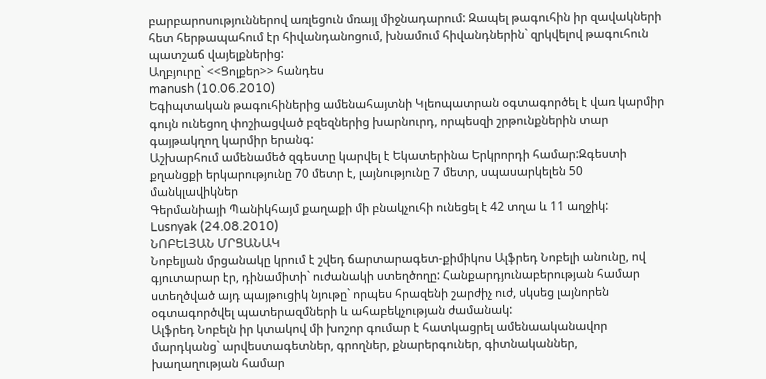բարբարոսություններով առլեցուն մռայլ միջնադարում: Զապել թագուհին իր զավակների հետ հերթապահում էր հիվանդանոցում, խնամում հիվանդներին` զրկվելով թագուհուն պատշաճ վայելքներից:
Աղբյուրը` <<Ցոլքեր>> հանդես
manush (10.06.2010)
Եգիպտական թագուհիներից ամենահայտնի Կլեոպատրան օգտագործել է վառ կարմիր գույն ունեցող փոշիացված բզեզներից խարնուրդ, որպեսզի շրթունքներին տար գայթակղող կարմիր երանգ:
Աշխարհում ամենամեծ զգեստը կարվել է Եկատերինա Երկրորդի համար:Զգեստի քղանցքի երկարությունը 70 մետր է, լայնությունը 7 մետր, սպասարկելեն 50 մանկլավիկներ
Գերմանիայի Պանիկհայմ քաղաքի մի բնակչուհի ունեցել է 42 տղա և 11 աղջիկ:
Lusnyak (24.08.2010)
ՆՈԲԵԼՅԱՆ ՄՐՑԱՆԱԿ
Նոբելյան մրցանակը կրում է շվեդ ճարտարագետ-քիմիկոս Ալֆրեդ Նոբելի անունը, ով գյուտարար էր, դինամիտի` ուժանակի ստեղծողը: Հանքարդյունաբերության համար ստեղծված այդ պայթուցիկ նյութը` որպես հրազենի շարժիչ ուժ, սկսեց լայնորեն օգտագործվել պատերազմների և ահաբեկչության ժամանակ:
Ալֆրեդ Նոբելն իր կտակով մի խոշոր գումար է հատկացրել ամենաականավոր մարդկանց` արվեստագետներ, գրողներ, քնարերգուներ, գիտնականներ, խաղաղության համար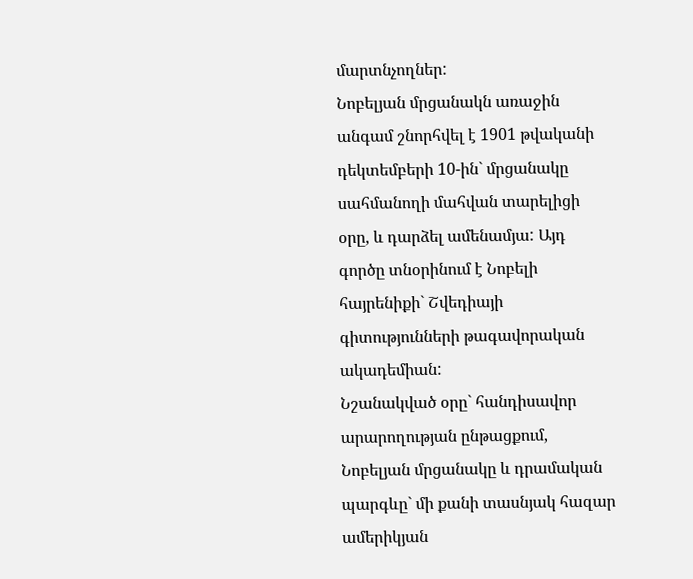մարտնչողներ:
Նոբելյան մրցանակն առաջին անգամ շնորհվել է 1901 թվականի դեկտեմբերի 10-ին` մրցանակը սահմանողի մահվան տարելիցի օրը, և դարձել ամենամյա: Այդ գործը տնօրինում է Նոբելի հայրենիքի` Շվեդիայի գիտությունների թագավորական ակադեմիան:
Նշանակված օրը` հանդիսավոր արարողության ընթացքում, Նոբելյան մրցանակը և դրամական պարգևը` մի քանի տասնյակ հազար ամերիկյան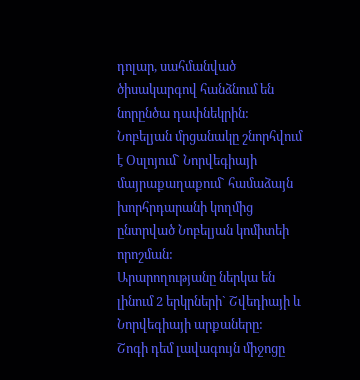դոլար, սահմանված ծիսակարգով հանձնում են նորընծա դափնեկրին:
Նոբելյան մրցանակը շնորհվում է Օսլոյում` Նորվեգիայի մայրաքաղաքում` համաձայն խորհրդարանի կողմից ընտրված Նոբելյան կոմիտեի որոշման:
Արարողությանը ներկա են լինում 2 երկրների` Շվեդիայի և Նորվեգիայի արքաները:
Շոգի դեմ լավագույն միջոցը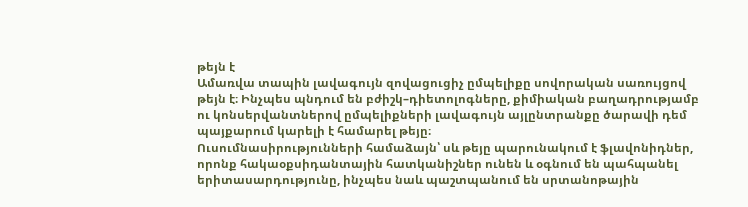թեյն է
Ամառվա տապին լավագույն զովացուցիչ ըմպելիքը սովորական սառույցով թեյն է։ Ինչպես պնդում են բժիշկ–դիետոլոգները, քիմիական բաղադրությամբ ու կոնսերվանտներով ըմպելիքների լավագույն այլընտրանքը ծարավի դեմ պայքարում կարելի է համարել թեյը։
Ուսումնասիրությունների համաձայն՝ սև թեյը պարունակում է ֆլավոնիդներ, որոնք հակաօքսիդանտային հատկանիշներ ունեն և օգնում են պահպանել երիտասարդությունը, ինչպես նաև պաշտպանում են սրտանոթային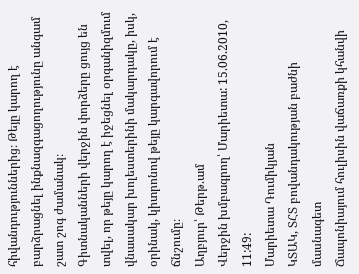հիվանդություններից։ Թեյը կարող է բարձրացնել ինքնազգացողությունը անգամ շատ շոգ ժամանակ։
Գիտնականների վերջին փորձերը ցույց են տվել, որ թեյը կարող է իջեցնել օրգանիզմում վնասակար խոլեստերինի մակարդակը, իսկ, օրինակ, կիտրոնով թեյը կարգավորում է ճնշումը։
Աղբյուր՝ Թերթ.ամ
Վերջին խմբագրող՝ Մարիետա: 15.06.2010, 11:49:
Մարիետա Դումիկյան
ԿՏԱԿ, ՏՀՏ բովանդակության բաժնի մասնագետ
Ճապոնիայում հուլիսին վաճառքի կհանվի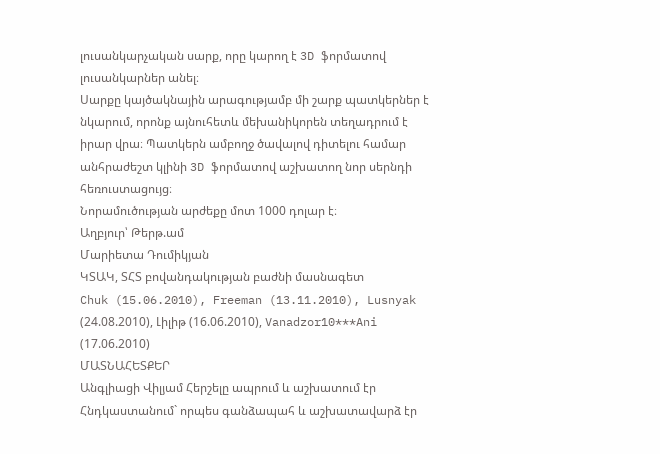լուսանկարչական սարք, որը կարող է 3D ֆորմատով լուսանկարներ անել։
Սարքը կայծակնային արագությամբ մի շարք պատկերներ է նկարում, որոնք այնուհետև մեխանիկորեն տեղադրում է իրար վրա։ Պատկերն ամբողջ ծավալով դիտելու համար անհրաժեշտ կլինի 3D ֆորմատով աշխատող նոր սերնդի հեռուստացույց։
Նորամուծության արժեքը մոտ 1000 դոլար է։
Աղբյուր՝ Թերթ.ամ
Մարիետա Դումիկյան
ԿՏԱԿ, ՏՀՏ բովանդակության բաժնի մասնագետ
Chuk (15.06.2010), Freeman (13.11.2010), Lusnyak (24.08.2010), Լիլիթ (16.06.2010), Vanadzor10***Ani (17.06.2010)
ՄԱՏՆԱՀԵՏՔԵՐ
Անգլիացի Վիլյամ Հերշելը ապրում և աշխատում էր Հնդկաստանում` որպես գանձապահ և աշխատավարձ էր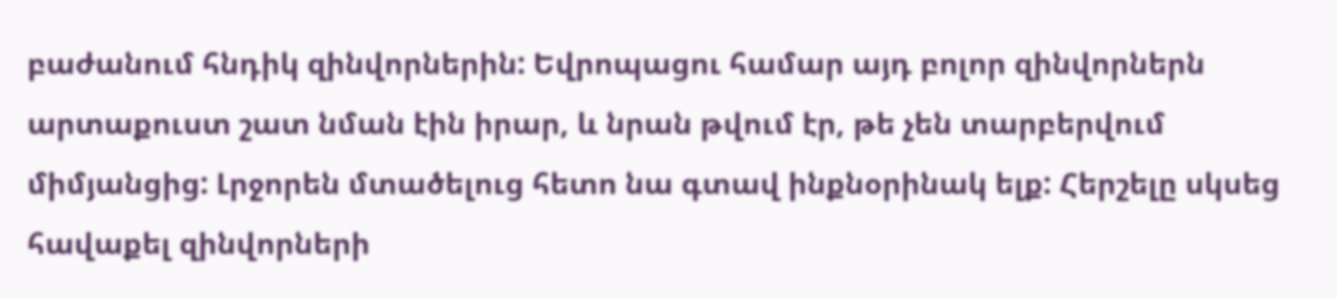բաժանում հնդիկ զինվորներին: Եվրոպացու համար այդ բոլոր զինվորներն արտաքուստ շատ նման էին իրար, և նրան թվում էր, թե չեն տարբերվում միմյանցից: Լրջորեն մտածելուց հետո նա գտավ ինքնօրինակ ելք: Հերշելը սկսեց հավաքել զինվորների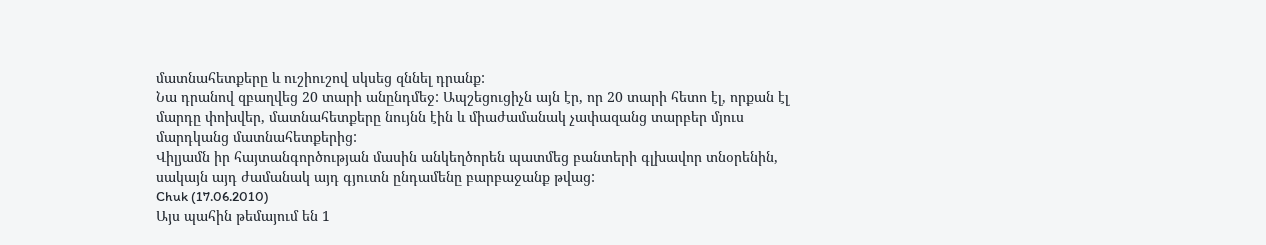մատնահետքերը և ուշիուշով սկսեց զննել դրանք:
Նա դրանով զբաղվեց 20 տարի անընդմեջ: Ապշեցուցիչն այն էր, որ 20 տարի հետո էլ, որքան էլ մարդը փոխվեր, մատնահետքերը նույնն էին և միաժամանակ չափազանց տարբեր մյուս մարդկանց մատնահետքերից:
Վիլյամն իր հայտանգործության մասին անկեղծորեն պատմեց բանտերի գլխավոր տնօրենին, սակայն այդ ժամանակ այդ գյուտն ընդամենը բարբաջանք թվաց:
Chuk (17.06.2010)
Այս պահին թեմայում են 1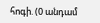հոգի. (0 անդամ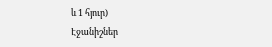և 1 հյուր)
Էջանիշներ